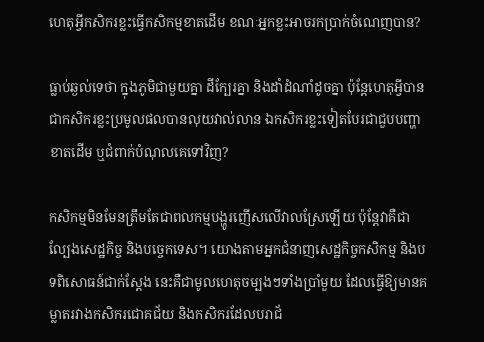ហេតុអ្វីកសិករខ្លះធ្វើកសិកម្មខាតដើម ខណៈអ្នកខ្លះអាចរកប្រាក់ចំណេញបាន?

ធ្លាប់ឆ្ងល់ទេថា ក្នុងភូមិជាមួយគ្នា ដីក្បែរគ្នា និងដាំដំណាំដូចគ្នា ប៉ុន្តែហេតុអ្វីបានជាកសិករខ្លះប្រមូលផលបានលុយវាល់លាន ឯកសិករខ្លះទៀតបែរជាជួបបញ្ហាខាតដើម ឬជំពាក់បំណុលគេទៅវិញ?

កសិកម្មមិនមែនត្រឹមតែជាពលកម្មបង្ហូរញើសលើវាលស្រែឡើយ ប៉ុន្តែវាគឺជាល្បែងសេដ្ឋកិច្ច និងបច្ចេកទេស។ យោងតាមអ្នកជំនាញសេដ្ឋកិច្ចកសិកម្ម និងបទពិសោធន៍ជាក់ស្ដែង នេះគឺជាមូលហេតុចម្បងៗទាំងប្រាំមួយ ដែលធ្វើឱ្យមានគម្លាតរវាងកសិករជោគជ័យ និងកសិករដែលបរាជ័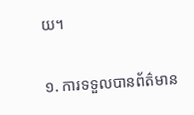យ។

១. ការទទួលបានព័ត៌មាន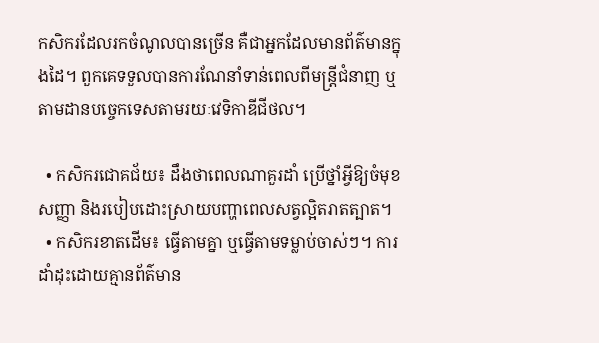កសិករដែលរកចំណូលបានច្រើន គឺជាអ្នកដែលមានព័ត៌មានក្នុងដៃ។ ពួកគេទទួលបានការណែនាំទាន់ពេលពីមន្ត្រីជំនាញ ឬតាមដានបច្ចេកទេសតាមរយៈវេទិកាឌីជីថល។

  • កសិករជោគជ័យ៖ ដឹងថាពេលណាគួរដាំ ប្រើថ្នាំអ្វីឱ្យចំមុខសញ្ញា និងរបៀបដោះស្រាយបញ្ហាពេលសត្វល្អិតរាតត្បាត។
  • កសិករខាតដើម៖ ធ្វើតាមគ្នា ឬធ្វើតាមទម្លាប់ចាស់ៗ។ ការដាំដុះដោយគ្មានព័ត៌មាន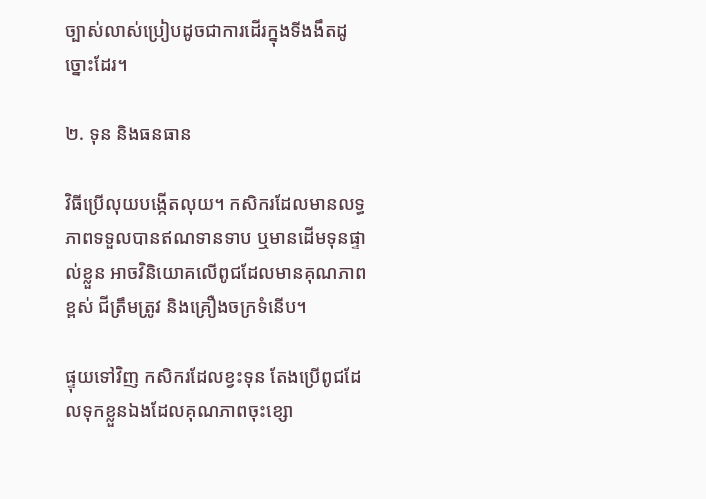ច្បាស់លាស់ប្រៀបដូចជាការដើរក្នុងទីងងឹតដូច្នោះដែរ។

២. ទុន និងធនធាន

វិធីប្រើលុយបង្កើតលុយ។ កសិករដែលមានលទ្ធភាពទទួលបានឥណទានទាប ឬមានដើមទុនផ្ទាល់ខ្លួន អាចវិនិយោគលើពូជដែលមានគុណភាពខ្ពស់ ជីត្រឹមត្រូវ និងគ្រឿងចក្រទំនើប។

ផ្ទុយទៅវិញ កសិករដែលខ្វះទុន តែងប្រើពូជដែលទុកខ្លួនឯងដែលគុណភាពចុះខ្សោ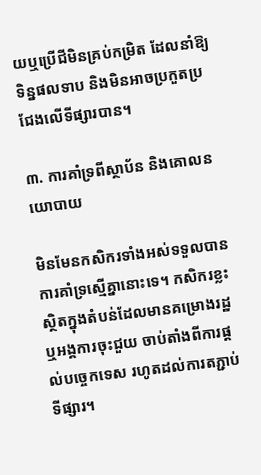យឬប្រើជីមិនគ្រប់កម្រិត ដែលនាំឱ្យទិន្នផលទាប និងមិនអាចប្រកួតប្រជែងលើទីផ្សារបាន។

៣. ការគាំទ្រពីស្ថាប័ន និងគោលនយោបាយ

មិនមែនកសិករទាំងអស់ទទួលបានការគាំទ្រស្មើគ្នានោះទេ។ កសិករខ្លះស្ថិតក្នុងតំបន់ដែលមានគម្រោងរដ្ឋ ឬអង្គការចុះជួយ ចាប់តាំងពីការផ្ដល់បច្ចេកទេស រហូតដល់ការតភ្ជាប់ទីផ្សារ។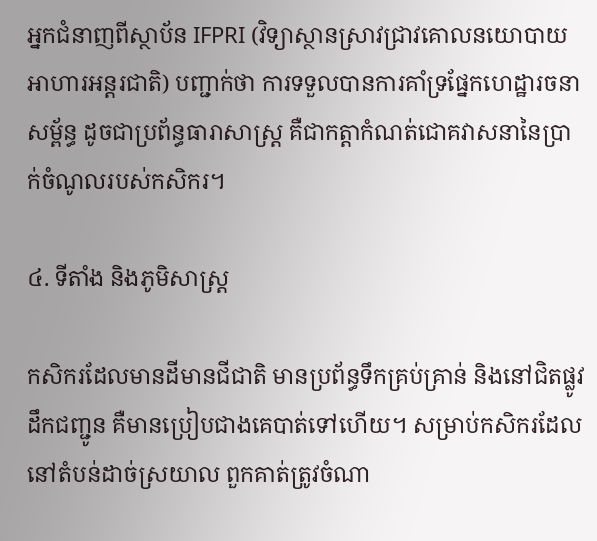អ្នកជំនាញពីស្ថាប័ន IFPRI (វិទ្យាស្ថានស្រាវជ្រាវគោលនយោបាយអាហារអន្តរជាតិ) បញ្ជាក់ថា ការទទួលបានការគាំទ្រផ្នែកហេដ្ឋារចនាសម្ព័ន្ធ ដូចជាប្រព័ន្ធធារាសាស្ត្រ គឺជាកត្តាកំណត់ជោគវាសនានៃប្រាក់ចំណូលរបស់កសិករ។

៤. ទីតាំង និងភូមិសាស្ត្រ

កសិករដែលមានដីមានជីជាតិ មានប្រព័ន្ធទឹកគ្រប់គ្រាន់ និងនៅជិតផ្លូវដឹកជញ្ជូន គឺមានប្រៀបជាងគេបាត់ទៅហើយ។ សម្រាប់កសិករដែលនៅតំបន់ដាច់ស្រយាល ពួកគាត់ត្រូវចំណា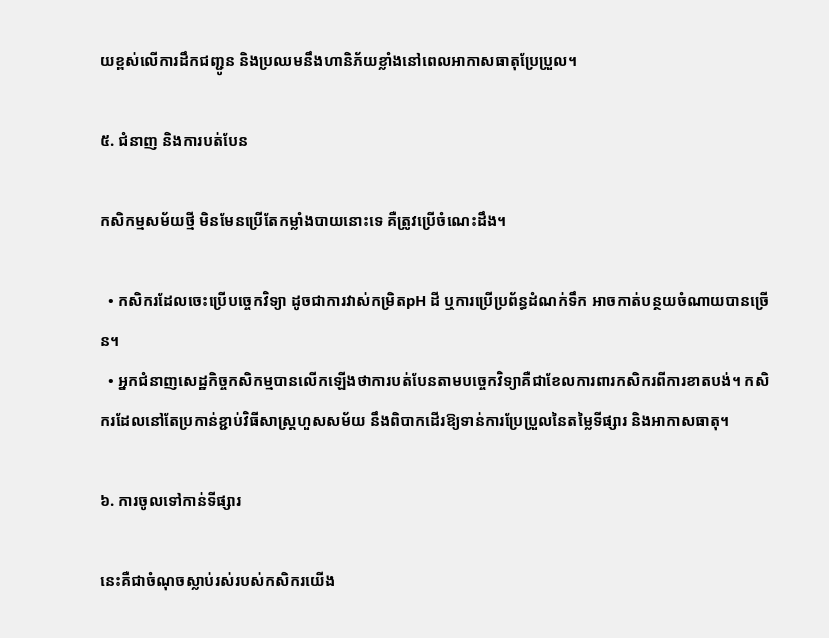យខ្ពស់លើការដឹកជញ្ជូន និងប្រឈមនឹងហានិភ័យខ្លាំងនៅពេលអាកាសធាតុប្រែប្រួល។

៥. ជំនាញ និងការបត់បែន

កសិកម្មសម័យថ្មី មិនមែនប្រើតែកម្លាំងបាយនោះទេ គឺត្រូវប្រើចំណេះដឹង។

  • កសិករដែលចេះប្រើបច្ចេកវិទ្យា ដូចជាការវាស់កម្រិតpH ដី ឬការប្រើប្រព័ន្ធដំណក់ទឹក អាចកាត់បន្ថយចំណាយបានច្រើន។
  • អ្នកជំនាញសេដ្ឋកិច្ចកសិកម្មបានលើកឡើងថាការបត់បែនតាមបច្ចេកវិទ្យាគឺជាខែលការពារកសិករពីការខាតបង់។ កសិករដែលនៅតែប្រកាន់ខ្ជាប់វិធីសាស្ត្រហួសសម័យ នឹងពិបាកដើរឱ្យទាន់ការប្រែប្រួលនៃតម្លៃទីផ្សារ និងអាកាសធាតុ។

៦. ការចូលទៅកាន់ទីផ្សារ

នេះគឺជាចំណុចស្លាប់រស់របស់កសិករយើង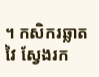។ កសិករឆ្លាតវៃ ស្វែងរក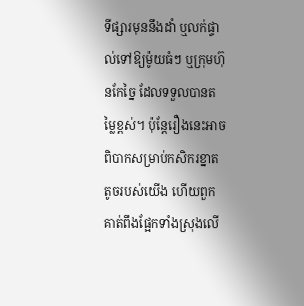ទីផ្សារមុននឹងដាំ ឬលក់ផ្ទាល់ទៅឱ្យម៉ូយធំៗ ឬក្រុមហ៊ុនកែច្នៃ ដែលទទួលបានតម្លៃខ្ពស់។ ប៉ុន្តែរឿងនេះអាចពិបាកសម្រាប់កសិករខ្នាតតូចរបស់យើង ហើយពួកគាត់ពឹងផ្អែកទាំងស្រុងលើ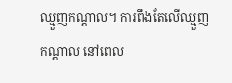ឈ្មួញកណ្ដាល។ ការពឹងតែលើឈ្មួញកណ្ដាល នៅពេល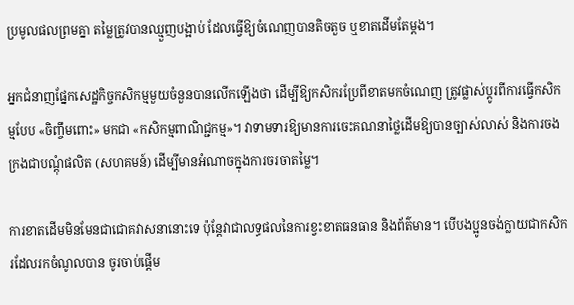ប្រមូលផលព្រមគ្នា តម្លៃត្រូវបានឈ្មួញបង្អាប់ ដែលធ្វើឱ្យចំណេញបានតិចតួច ឬខាតដើមតែម្ដង។

អ្នកជំនាញផ្នែកសេដ្ឋកិច្ចកសិកម្មមួយចំនួនបានលើកឡើងថា ដើម្បីឱ្យកសិករប្រែពីខាតមកចំណេញ ត្រូវផ្លាស់ប្ដូរពីការធ្វើកសិកម្មបែប «ចិញ្ចឹមពោះ» មកជា «កសិកម្មពាណិជ្ជកម្ម»។ វាទាមទារឱ្យមានការចេះគណនាថ្លៃដើមឱ្យបានច្បាស់លាស់ និងការចងក្រងជាបណ្ដុំផលិត (សហគមន៍) ដើម្បីមានអំណាចក្នុងការចរចាតម្លៃ។

ការខាតដើមមិនមែនជាជោគវាសនានោះទេ ប៉ុន្តែវាជាលទ្ធផលនៃការខ្វះខាតធនធាន និងព័ត៌មាន។ បើបងប្អូនចង់ក្លាយជាកសិករដែលរកចំណូលបាន ចូរចាប់ផ្ដើម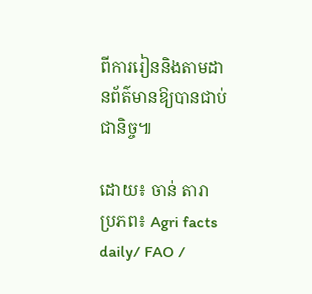ពីការរៀននិងតាមដានព័ត៌មានឱ្យបានជាប់ជានិច្ច៕

ដោយ៖ ចាន់ តារា
ប្រភព៖ Agri facts daily/ FAO /